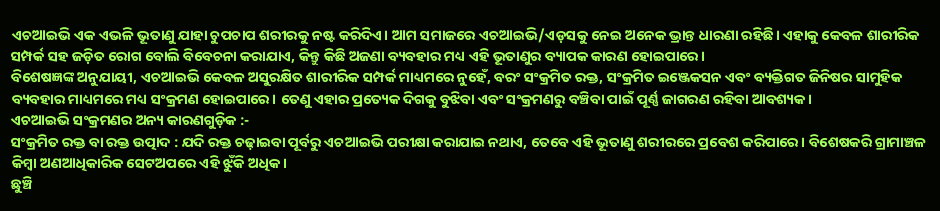ଏଚଆଇଭି ଏକ ଏଭଳି ଭୂତାଣୁ ଯାହା ଚୁପଚାପ ଶରୀରକୁ ନଷ୍ଟ କରିଦିଏ। ଆମ ସମାଜରେ ଏଚଆଇଭି/ଏଡ଼ସକୁ ନେଇ ଅନେକ ଭ୍ରାନ୍ତ ଧାରଣା ରହିଛି। ଏହାକୁ କେବଳ ଶାରୀରିକ ସମ୍ପର୍କ ସହ ଜଡ଼ିତ ରୋଗ ବୋଲି ବିବେଚନା କରାଯାଏ, କିନ୍ତୁ କିଛି ଅଜଣା ବ୍ୟବହାର ମଧ୍ୟ ଏହି ଭୂତାଣୁର ବ୍ୟାପକ କାରଣ ହୋଇପାରେ।
ବିଶେଷଜ୍ଞଙ୍କ ଅନୁଯାୟୀ, ଏଚଆଇଭି କେବଳ ଅସୁରକ୍ଷିତ ଶାରୀରିକ ସମ୍ପର୍କ ମାଧ୍ୟମରେ ନୁହେଁ, ବରଂ ସଂକ୍ରମିତ ରକ୍ତ, ସଂକ୍ରମିତ ଇଞ୍ଜେକସନ ଏବଂ ବ୍ୟକ୍ତିଗତ ଜିନିଷର ସାମୁହିକ ବ୍ୟବହାର ମାଧ୍ୟମରେ ମଧ୍ୟ ସଂକ୍ରମଣ ହୋଇପାରେ। ତେଣୁ ଏହାର ପ୍ରତ୍ୟେକ ଦିଗକୁ ବୁଝିବା ଏବଂ ସଂକ୍ରମଣରୁ ବଞ୍ଚିବା ପାଇଁ ପୂର୍ଣ୍ଣ ଜାଗରଣ ରହିବା ଆବଶ୍ୟକ।
ଏଚଆଇଭି ସଂକ୍ରମଣର ଅନ୍ୟ କାରଣଗୁଡ଼ିକ :-
ସଂକ୍ରମିତ ରକ୍ତ ବା ରକ୍ତ ଉତ୍ପାଦ : ଯଦି ରକ୍ତ ଚଢ଼ାଇବା ପୂର୍ବରୁ ଏଚଆଇଭି ପରୀକ୍ଷା କରାଯାଇ ନଥାଏ, ତେବେ ଏହି ଭୂତାଣୁ ଶରୀରରେ ପ୍ରବେଶ କରିପାରେ। ବିଶେଷକରି ଗ୍ରାମାଞ୍ଚଳ କିମ୍ବା ଅଣଆଧିକାରିକ ସେଟଅପରେ ଏହି ଝୁଁକି ଅଧିକ।
ଛୁଞ୍ଚି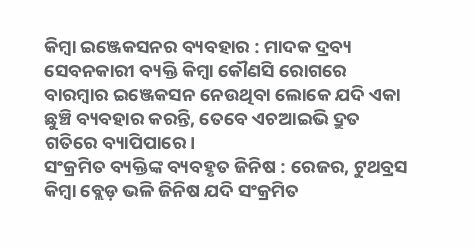କିମ୍ବା ଇଞ୍ଜେକସନର ବ୍ୟବହାର : ମାଦକ ଦ୍ରବ୍ୟ ସେବନକାରୀ ବ୍ୟକ୍ତି କିମ୍ବା କୌଣସି ରୋଗରେ ବାରମ୍ବାର ଇଞ୍ଜେକସନ ନେଉଥିବା ଲୋକେ ଯଦି ଏକା ଛୁଞ୍ଚି ବ୍ୟବହାର କରନ୍ତି, ତେବେ ଏଚଆଇଭି ଦ୍ରୁତ ଗତିରେ ବ୍ୟାପିପାରେ।
ସଂକ୍ରମିତ ବ୍ୟକ୍ତିଙ୍କ ବ୍ୟବହୃତ ଜିନିଷ : ରେଜର, ଟୁଥବ୍ରସ କିମ୍ବା ବ୍ଲେଡ଼ ଭଳି ଜିନିଷ ଯଦି ସଂକ୍ରମିତ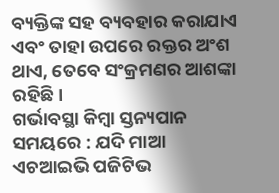ବ୍ୟକ୍ତିଙ୍କ ସହ ବ୍ୟବହାର କରାଯାଏ ଏବଂ ତାହା ଉପରେ ରକ୍ତର ଅଂଶ ଥାଏ, ତେବେ ସଂକ୍ରମଣର ଆଶଙ୍କା ରହିଛି।
ଗର୍ଭାବସ୍ଥା କିମ୍ବା ସ୍ତନ୍ୟପାନ ସମୟରେ : ଯଦି ମାଆ ଏଚଆଇଭି ପଜିଟିଭ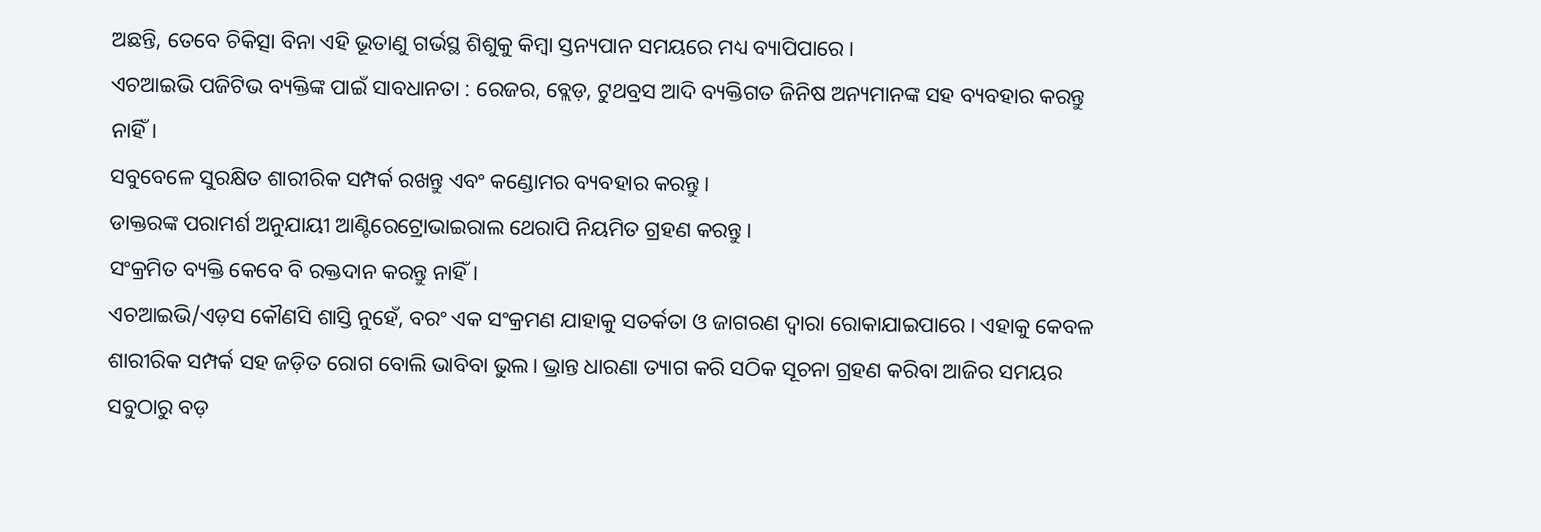ଅଛନ୍ତି, ତେବେ ଚିକିତ୍ସା ବିନା ଏହି ଭୂତାଣୁ ଗର୍ଭସ୍ଥ ଶିଶୁକୁ କିମ୍ବା ସ୍ତନ୍ୟପାନ ସମୟରେ ମଧ୍ୟ ବ୍ୟାପିପାରେ।
ଏଚଆଇଭି ପଜିଟିଭ ବ୍ୟକ୍ତିଙ୍କ ପାଇଁ ସାବଧାନତା : ରେଜର, ବ୍ଲେଡ଼, ଟୁଥବ୍ରସ ଆଦି ବ୍ୟକ୍ତିଗତ ଜିନିଷ ଅନ୍ୟମାନଙ୍କ ସହ ବ୍ୟବହାର କରନ୍ତୁ ନାହିଁ।
ସବୁବେଳେ ସୁରକ୍ଷିତ ଶାରୀରିକ ସମ୍ପର୍କ ରଖନ୍ତୁ ଏବଂ କଣ୍ଡୋମର ବ୍ୟବହାର କରନ୍ତୁ।
ଡାକ୍ତରଙ୍କ ପରାମର୍ଶ ଅନୁଯାୟୀ ଆଣ୍ଟିରେଟ୍ରୋଭାଇରାଲ ଥେରାପି ନିୟମିତ ଗ୍ରହଣ କରନ୍ତୁ।
ସଂକ୍ରମିତ ବ୍ୟକ୍ତି କେବେ ବି ରକ୍ତଦାନ କରନ୍ତୁ ନାହିଁ।
ଏଚଆଇଭି/ଏଡ଼ସ କୌଣସି ଶାସ୍ତି ନୁହେଁ, ବରଂ ଏକ ସଂକ୍ରମଣ ଯାହାକୁ ସତର୍କତା ଓ ଜାଗରଣ ଦ୍ୱାରା ରୋକାଯାଇପାରେ। ଏହାକୁ କେବଳ ଶାରୀରିକ ସମ୍ପର୍କ ସହ ଜଡ଼ିତ ରୋଗ ବୋଲି ଭାବିବା ଭୁଲ। ଭ୍ରାନ୍ତ ଧାରଣା ତ୍ୟାଗ କରି ସଠିକ ସୂଚନା ଗ୍ରହଣ କରିବା ଆଜିର ସମୟର ସବୁଠାରୁ ବଡ଼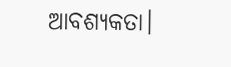ଆବଶ୍ୟକତା।